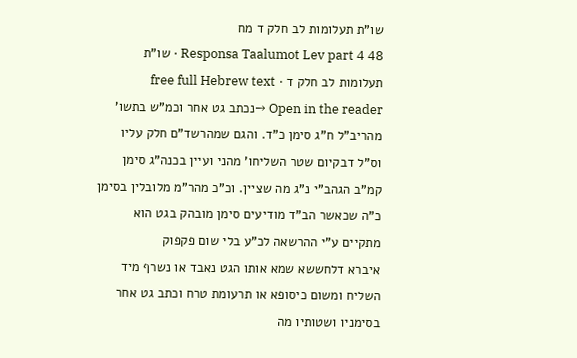שו"ת תעלומות לב חלק ד מח
Responsa Taalumot Lev part 4 48 · שו"ת תעלומות לב חלק ד · free full Hebrew text
Open in the reader →נכתב גט אחר וכמ"ש בתשו' מהריב"ל ח"ג סימן כ"ד. והגם שמהרשד"ם חלק עליו וס"ל דבקיום שטר השליחו' מהני ועיין בכנה"ג סימן קמ"ב הגהב"י נ"ג מה שציין. וכ"כ מהר"מ מלובלין בסימן כ"ה שכאשר הב"ד מודיעים סימן מובהק בגט הוא מתקיים ע"י ההרשאה לכ"ע בלי שום פקפוק
איברא דלחששא שמא אותו הגט נאבד או נשרף מיד השליח ומשום כיסופא או תרעומת טרח וכתב גט אחר בסימניו ושטותיו מה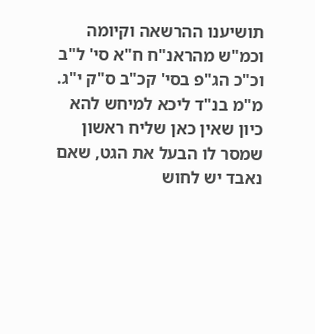תושיענו ההרשאה וקיומה וכמ"ש מהראנ"ח ח"א סי' ל"ב וכ"כ הג"פ בסי' קכ"ב ס"ק י"ג. מ"מ בנ"ד ליכא למיחש להא כיון שאין כאן שליח ראשון שמסר לו הבעל את הגט, שאם נאבד יש לחוש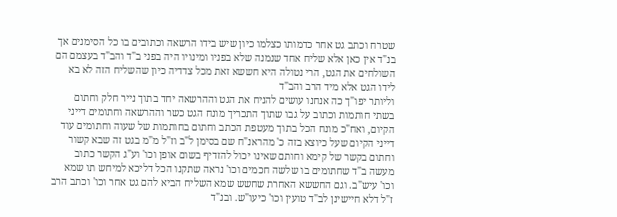שטרח וכתב גט אחר כדמותו כצלמו כיון שיש בידו הרשאה וכתובים בו כל הסימנים אך בנ"ד אין כאן אלא שליח אחד שנמנה שלא בפניו ומינויו היה בפני ב"ד והב"ד בעצמם הם השולחים את הגט, הרי נטולה היא חששא זאת מכל צדדיה כיון שהשליח הזה לא בא לידו הגט אלא מיד הרב והב"ד
וליותר יפו"ך כה אנחנו עושים להניח את הגט וההרשאה יחד בתוך נייר חלק וחתום בשתי חותמות וכתוב על גבו שתוך התכריך מונח הגט כשר וההרשאה וחתומים דייני הקיום, ואח"כ מונח הכל בתוך מעטפת הכתב וחתום בחותמות של שעוה וחתומים עוד דייני הקיום שעל כיוצא בזה כ' מהראנ"ח שם בסימן ל"ב וז"ל מ"מ בגט זה שבא קשור וחתום בקשר של קימא וחותם שאינו יכול להזדיף בשום אופן וכו' וע"ג הקשר כתוב מעשה ב"ד שחתומים בו שלשה חכמים וכו' נראה שתקנו הכל דליכא למיחש תו שמא וכו' עיש"ב. וגם החששא האחרת שחשש שמא השליח הביא להם גט אחר וכו' וכתב הרב ז"ל דלא חיישינן לב"ד טועין וכו' כיעו"ש. ובנ"ד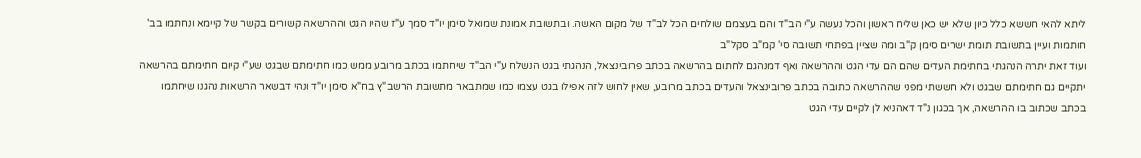ליתא להאי חששא כלל כיון שלא יש כאן שליח ראשון והכל נעשה ע"י הב"ד והם בעצמם שולחים הכל לב"ד של מקום האשה. ובתשובת אמונת שמואל סימן יו"ד סמך ע"ז שהיו הגט וההרשאה קשורים בקשר של קיימא ונחתמו בב' חותמות ועיין בתשובת תומת ישרים סימן ק"ב ומה שציין בפתחי תשובה סי' קמ"ב סקל"ב
ועוד זאת יתרה הנהגתי בחתימת העדים שהם הם עדי הגט וההרשאה ואף דמנהגם לחתום בהרשאה בכתב פרובינצאל, הנהגתי בגט הנשלח ע"י הב"ד שיחתמו בכתב מרובע ממש כמו חתימתם שבגט שע"י קיום חתימתם בהרשאה יתקיים גם חתימתם שבגט ולא חששתי מפני שההרשאה כתובה בכתב פרובינצאל והעדים בכתב מרובע, שאין לחוש לזה אפילו בגט עצמו כמו שמתבאר מתשובת הרשב"ץ בח"א סימן יו"ד ונהי דבשאר הרשאות נהגנו שיחתמו בכתב שכתוב בו ההרשאה, אך בכגון נ"ד דאהניא לן לקיים עדי הגט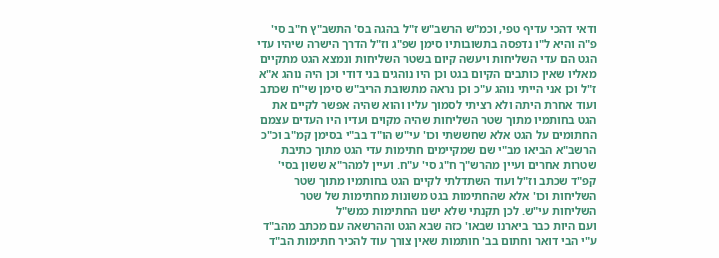ודאי דהכי עדיף טפי, וכמ"ש הרשב"ש ז"ל בהגה בס' התשב"ץ ח"ב סי' פ"ה והיא ל"ו נדפסה בתשובותיו סימן שפ"ג וז"ל הדרך הישרה שיהיו עדי הגט הם עדי השליחות ויעשה קיום בשטר השליחות ונמצא הגט מתקיים מאליו שאין כותבים הקיום בגט וכן היו נוהגים בני דודי וכן היה נוהג א"א ז"ל וכן אני הייתי נוהג ע"כ וכן נראה מתשובת הריב"ש סימן שי"ח שכתב ועוד אחרת היתה ולא רציתי לסמוך עליו והוא שהיה אפשר לקיים את הגט בחותמיו מתוך שטר השליחות שהיה מקוים ועדיו היו העדים עצמם החתומים על הגט אלא שחששתי וכו' עי"ש הו"ד בב"י בסימן קמ"ב וכ"כ הרשב"א הביאו מב"י שם שמקיימים חתימות עדי הגט מתוך כתיבת שטרות אחרים ועיין מהרש"ך ח"ג סי' ע"ח. ועיין למהר"א ששון בסי' קפ"ד שכתב וז"ל ועוד השתדלתי לקיים הגט בחותמיו מתוך שטר השליחות וכו' אלא שהחתימות בגט משונות מחתימות של שטר השליחות עי"ש. לכן תקנתי שלא ישנו החתימות כמש"ל
ועם היות כבר ביארנו שבאו' כזה שבא הגט וההרשאה עם מכתב מהב"ד ע"י הבי דואר וחתום בב' חותמות שאין צורך עוד להכיר חתימות הב"ד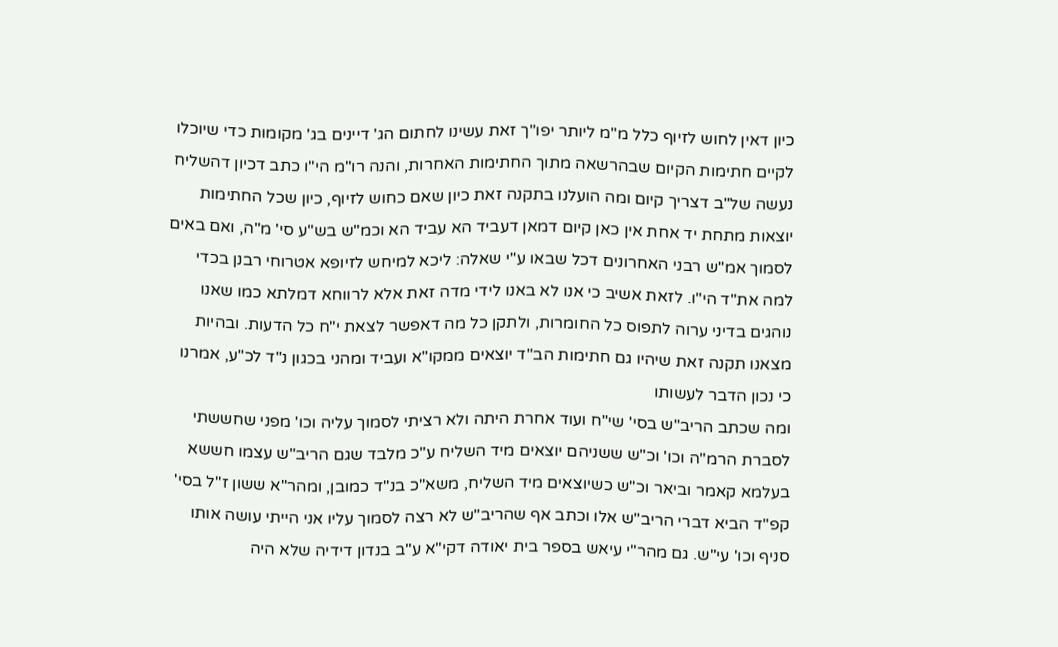כיון דאין לחוש לזיוף כלל מ"מ ליותר יפו"ך זאת עשינו לחתום הג' דיינים בג' מקומות כדי שיוכלו לקיים חתימות הקיום שבהרשאה מתוך החתימות האחרות, והנה רו"מ הי"ו כתב דכיון דהשליח נעשה של"ב דצריך קיום ומה הועלנו בתקנה זאת כיון שאם כחוש לזיוף, כיון שכל החתימות יוצאות מתחת יד אחת אין כאן קיום דמאן דעביד הא עביד הא וכמ"ש בש"ע סי' מ"ה, ואם באים לסמוך אמ"ש רבני האחרונים דכל שבאו ע"י שאלה: ליכא למיחש לזיופא אטרוחי רבנן בכדי למה את"ד הי"ו. לזאת אשיב כי אנו לא באנו לידי מדה זאת אלא לרווחא דמלתא כמו שאנו נוהגים בדיני ערוה לתפוס כל החומרות, ולתקן כל מה דאפשר לצאת י"ח כל הדעות. ובהיות מצאנו תקנה זאת שיהיו גם חתימות הב"ד יוצאים ממקו"א ועביד ומהני בכגון נ"ד לכ"ע, אמרנו כי נכון הדבר לעשותו
ומה שכתב הריב"ש בסי' שי"ח ועוד אחרת היתה ולא רציתי לסמוך עליה וכו' מפני שחששתי לסברת הרמ"ה וכו' וכ"ש ששניהם יוצאים מיד השליח ע"כ מלבד שגם הריב"ש עצמו חששא בעלמא קאמר וביאר וכ"ש כשיוצאים מיד השליח, משא"כ בנ"ד כמובן, ומהר"א ששון ז"ל בסי' קפ"ד הביא דברי הריב"ש אלו וכתב אף שהריב"ש לא רצה לסמוך עליו אני הייתי עושה אותו סניף וכו' עי"ש. גם מהר"י עיאש בספר בית יאודה דקי"א ע"ב בנדון דידיה שלא היה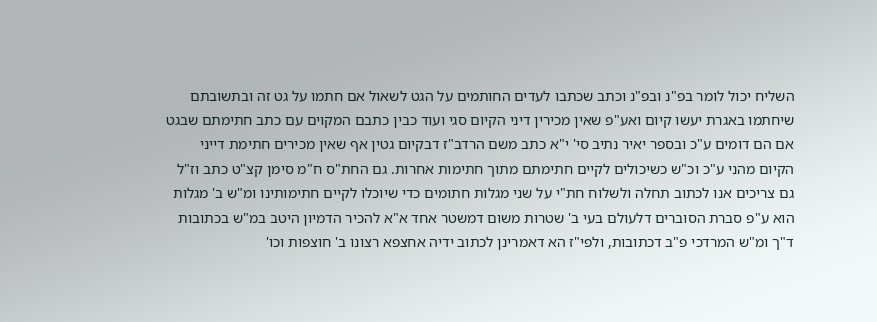השליח יכול לומר בפ"נ ובפ"נ וכתב שכתבו לעדים החותמים על הגט לשאול אם חתמו על גט זה ובתשובתם שיחתמו באגרת יעשו קיום ואע"פ שאין מכירין דיני הקיום סגי ועוד כבין כתבם המקוים עם כתב חתימתם שבגט אם הם דומים ע"כ ובספר יאיר נתיב סי' י"א כתב משם הרדב"ז דבקיום גטין אף שאין מכירים חתימת דייני הקיום מהני ע"כ וכ"ש כשיכולים לקיים חתימתם מתוך חתימות אחרות. גם החת"ס ח"מ סימן קצ"ט כתב וז"ל גם צריכים אנו לכתוב תחלה ולשלוח חת"י על שני מגלות חתומים כדי שיוכלו לקיים חתימותינו ומ"ש ב' מגלות הוא ע"פ סברת הסוברים דלעולם בעי ב' שטרות משום דמשטר אחד א"א להכיר הדמיון היטב במ"ש בכתובות ד"ך ומ"ש המרדכי פ"ב דכתובות, ולפי"ז הא דאמרינן לכתוב ידיה אחצפא רצונו ב' חוצפות וכו'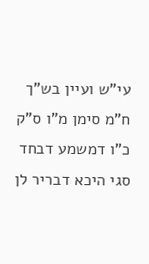עי"ש ועיין בש"ך ח"מ סימן מ"ו ס"ק כ"ו דמשמע דבחד סגי היכא דבריר לן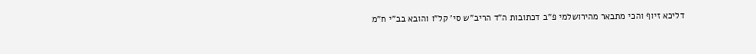דליכא זיוף והכי מתבאר מהירושלמי פ"ב דכתובות ה"ד הריב"ש סי' קל"ו והובא בב"י ח"מ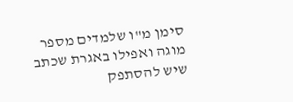סימן מ"ו שלמדים מספר מוגה ואפילו באגרת שכתב שיש להסתפק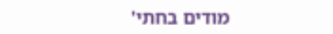מודים בחתי'